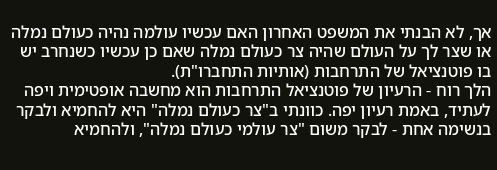אך, לא הבנתי את המשפט האחרון האם עכשיו עולמה נהיה כעולם נמלה או שצר לך על העולם שהיה צר כעולם נמלה שאם כן עכשיו כשנחרב יש בו פוטנציאל של התרחבות (אותיות התחברו"ת).
הלך רוח - הרעיון של פוטנציאל התרחבות הוא מחשבה אופטימית ויפה לעתיד, באמת רעיון יפה. כוונתי ב"צר כעולם נמלה" היא להחמיא ולבקר בנשימה אחת - לבקר משום "צר עולמי כעולם נמלה", ולהחמיא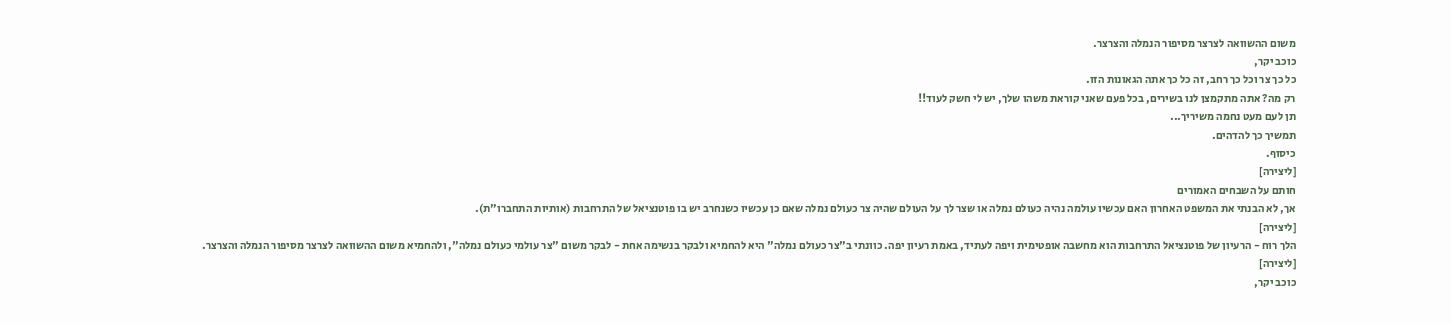משום ההשוואה לצרצר מסיפור הנמלה והצרצר.
כוכב יקר,
כל כך צר וכל כך רחב, זה כל כך אתה הגאונות הזו.
רק מה? אתה מתקמצן לנו בשירים, בכל פעם שאני קוראת משהו שלך, יש לי חשק לעוד!!
תן לעם מעט נחמה משיריך...
תמשיך כך להדהים.
כיסוף.
[ליצירה]
חותם על השבחים האמורים
אך, לא הבנתי את המשפט האחרון האם עכשיו עולמה נהיה כעולם נמלה או שצר לך על העולם שהיה צר כעולם נמלה שאם כן עכשיו כשנחרב יש בו פוטנציאל של התרחבות (אותיות התחברו"ת).
[ליצירה]
הלך רוח - הרעיון של פוטנציאל התרחבות הוא מחשבה אופטימית ויפה לעתיד, באמת רעיון יפה. כוונתי ב"צר כעולם נמלה" היא להחמיא ולבקר בנשימה אחת - לבקר משום "צר עולמי כעולם נמלה", ולהחמיא משום ההשוואה לצרצר מסיפור הנמלה והצרצר.
[ליצירה]
כוכב יקר,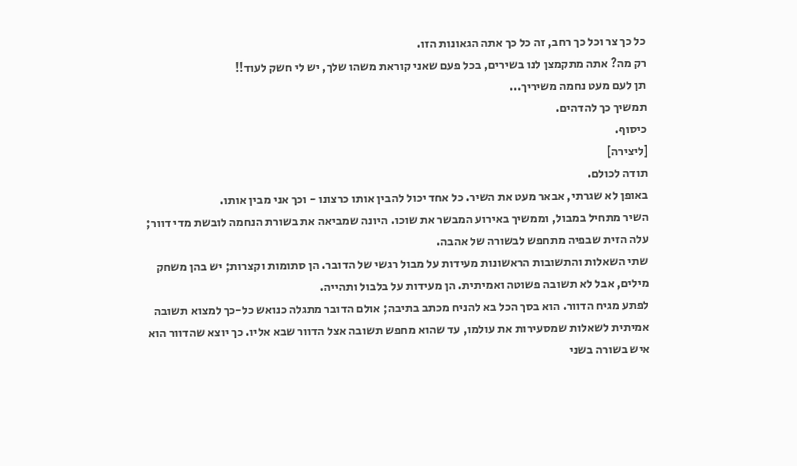כל כך צר וכל כך רחב, זה כל כך אתה הגאונות הזו.
רק מה? אתה מתקמצן לנו בשירים, בכל פעם שאני קוראת משהו שלך, יש לי חשק לעוד!!
תן לעם מעט נחמה משיריך...
תמשיך כך להדהים.
כיסוף.
[ליצירה]
תודה לכולם.
באופן לא שגרתי, אבאר מעט את השיר. כל אחד יכול להבין אותו כרצונו - וכך אני מבין אותו.
השיר מתחיל במבול, וממשיך באירוע המבשר את שוכו. היונה שמביאה את בשורת הנחמה לובשת מדי דוור; עלה הזית שבפיה מתחפש לבשורה של אהבה.
שתי השאלות והתשובות הראשונות מעידות על מבול רגשי של הדובר. הן סתומות וקצרות; יש בהן משחק מילים, אבל לא תשובה פשוטה ואמיתית. הן מעידות על בלבול ותהייה.
לפתע מגיח הדוור. הוא בסך הכל בא להניח מכתב בתיבה; אולם הדובר מתגלה כנואש כל-כך למצוא תשובה אמיתית לשאלות שמסעירות את עולמו, עד שהוא מחפש תשובה אצל הדוור שבא אליו. כך יוצא שהדוור הוא איש בשורה בשני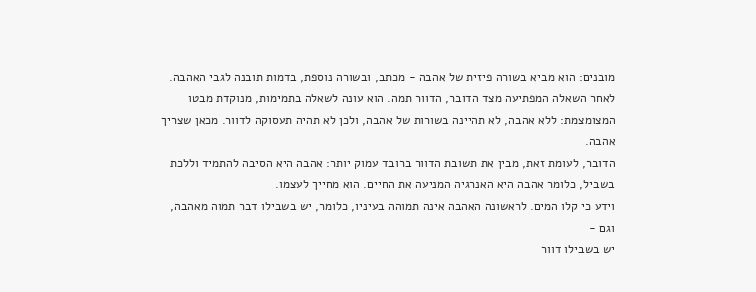מובנים: הוא מביא בשורה פיזית של אהבה - מכתב, ובשורה נוספת, בדמות תובנה לגבי האהבה.
לאחר השאלה המפתיעה מצד הדובר, הדוור תמה. הוא עונה לשאלה בתמימות, מנוקדת מבטו המצומצמת: ללא אהבה, לא תהיינה בשורות של אהבה, ולכן לא תהיה תעסוקה לדוור. מכאן שצריך אהבה.
הדובר, לעומת זאת, מבין את תשובת הדוור ברובד עמוק יותר: אהבה היא הסיבה להתמיד וללכת בשביל, כלומר אהבה היא האנרגיה המניעה את החיים. הוא מחייך לעצמו.
וידע כי קלו המים. לראשונה האהבה אינה תמוהה בעיניו, כלומר, יש בשבילו דבר תמוה מאהבה, וגם -
יש בשבילו דוור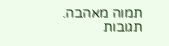תמוה מאהבה.
תגובות